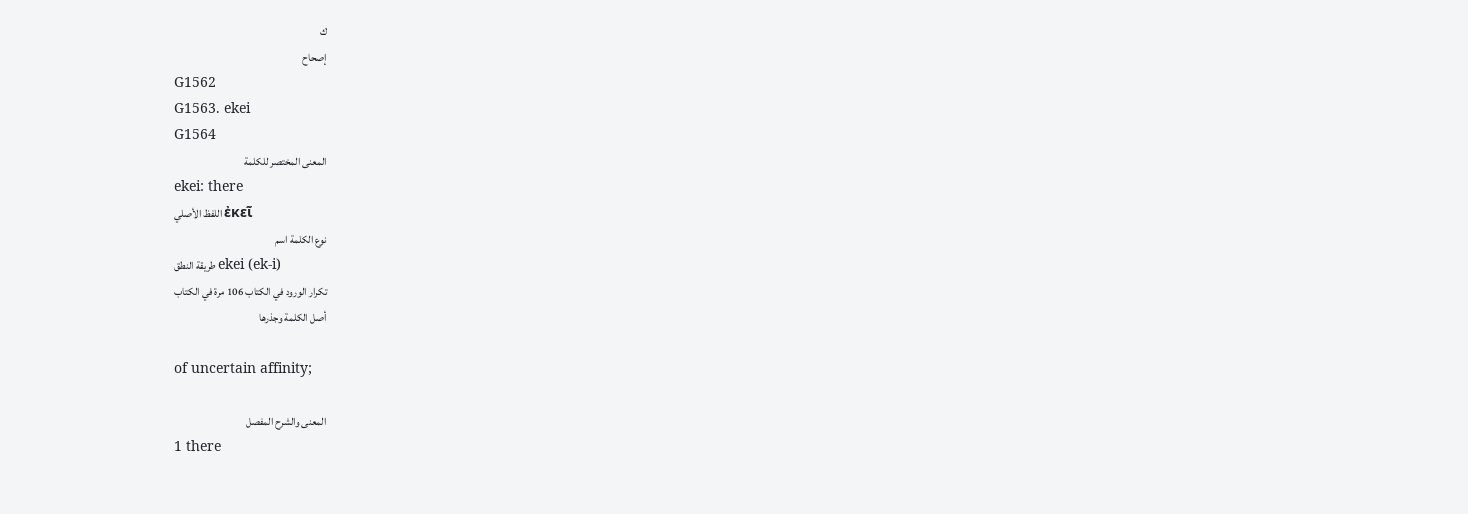ك
إصحاح
G1562
G1563. ekei
G1564
المعنى المختصر للكلمة
ekei: there
اللفظ الأصلي ἐκεῖ
نوع الكلمة اسم
طريقة النطق ekei (ek-i)
تكرار الورود في الكتاب 106 مرة في الكتاب
أصل الكلمة وجذرها

of uncertain affinity;

المعنى والشرح المفصل
1 there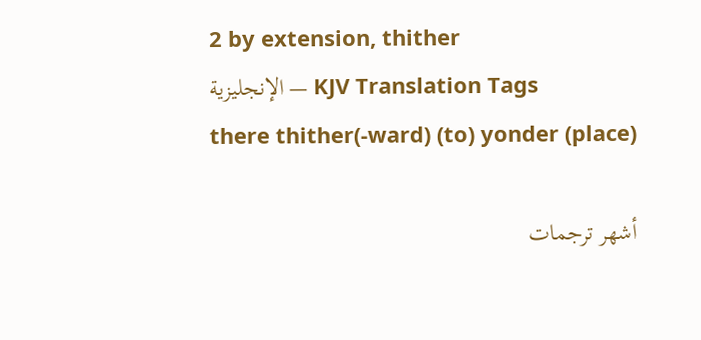2 by extension, thither
الإنجليزية — KJV Translation Tags
there thither(-ward) (to) yonder (place)

أشهر ترجمات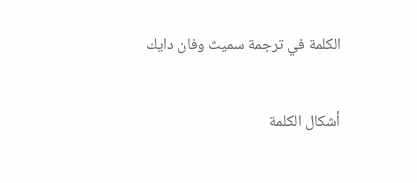الكلمة في ترجمة سميث وفان دايك

أشكال الكلمة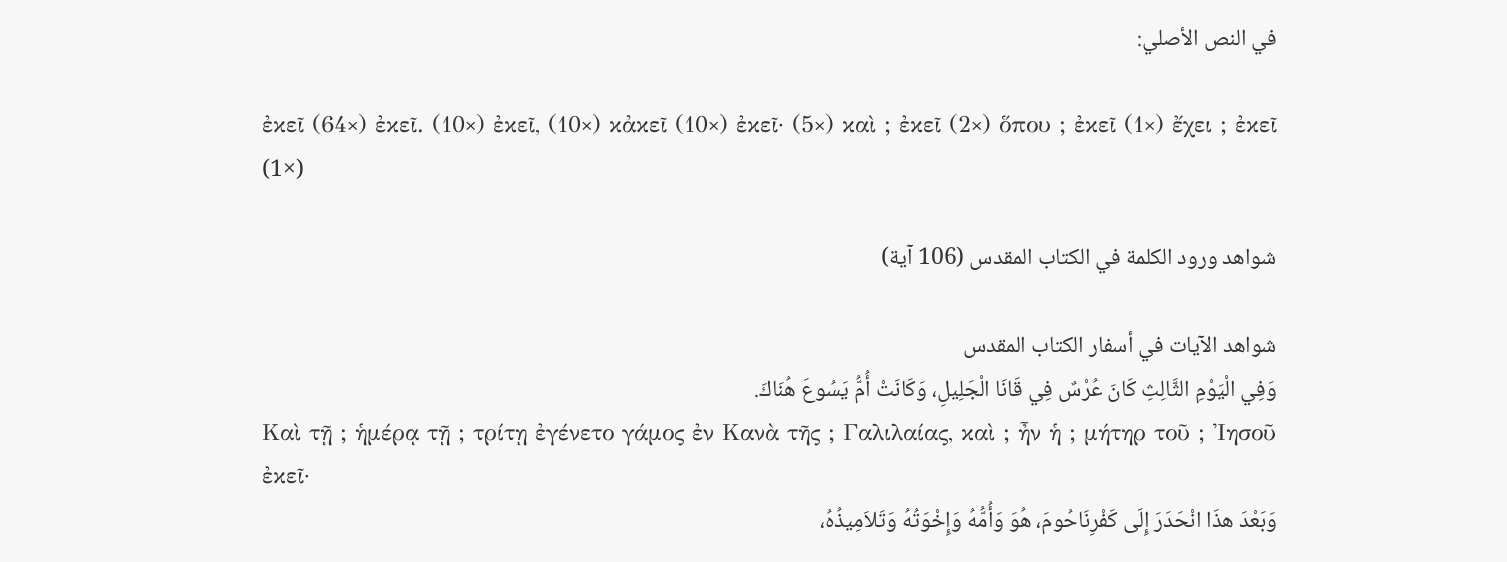في النص الأصلي:

ἐκεῖ (64×) ἐκεῖ. (10×) ἐκεῖ, (10×) κἀκεῖ (10×) ἐκεῖ· (5×) καὶ ; ἐκεῖ (2×) ὅπου ; ἐκεῖ (1×) ἔχει ; ἐκεῖ (1×)

شواهد ورود الكلمة في الكتاب المقدس (106 آية)

شواهد الآيات في أسفار الكتاب المقدس
وَفِي الْيَوْمِ الثَّالِثِ كَانَ عُرْسٌ فِي قَانَا الْجَلِيلِ، وَكَانَتْ أُمُّ يَسُوعَ هُنَاكَ.
Καὶ τῇ ; ἡμέρᾳ τῇ ; τρίτῃ ἐγένετο γάμος ἐν Κανὰ τῆς ; Γαλιλαίας, καὶ ; ἦν ἡ ; μήτηρ τοῦ ; Ἰησοῦ ἐκεῖ·
وَبَعْدَ هذَا انْحَدَرَ إِلَى كَفْرِنَاحُومَ، هُوَ وَأُمُّهُ وَإِخْوَتُهُ وَتَلاَمِيذُهُ،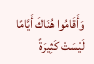وَأَقَامُوا هُنَاكَ أَيَّامًا لَيْسَتْ كَثِيرَةً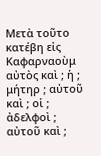Μετὰ τοῦτο κατέβη εἰς Καφαρναοὺμ αὐτὸς καὶ ; ἡ ; μήτηρ ; αὐτοῦ καὶ ; οἱ ; ἀδελφοὶ ; αὐτοῦ καὶ ;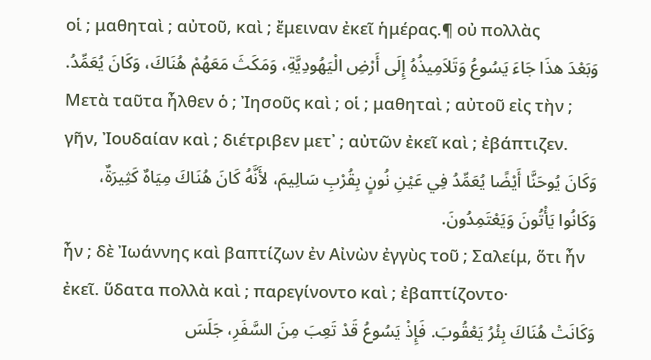οἱ ; μαθηταὶ ; αὐτοῦ, καὶ ; ἔμειναν ἐκεῖ ἡμέρας.¶ οὐ πολλὰς
وَبَعْدَ هذَا جَاءَ يَسُوعُ وَتَلاَمِيذُهُ إِلَى أَرْضِ الْيَهُودِيَّةِ، وَمَكَثَ مَعَهُمْ هُنَاكَ، وَكَانَ يُعَمِّدُ.
Μετὰ ταῦτα ἦλθεν ὁ ; Ἰησοῦς καὶ ; οἱ ; μαθηταὶ ; αὐτοῦ εἰς τὴν ; γῆν, Ἰουδαίαν καὶ ; διέτριβεν μετ᾽ ; αὐτῶν ἐκεῖ καὶ ; ἐβάπτιζεν.
وَكَانَ يُوحَنَّا أَيْضًا يُعَمِّدُ فِي عَيْنِ نُونٍ بِقُرْبِ سَالِيمَ، لأَنَّهُ كَانَ هُنَاكَ مِيَاهٌ كَثِيرَةٌ، وَكَانُوا يَأْتُونَ وَيَعْتَمِدُونَ.
ἦν ; δὲ Ἰωάννης καὶ βαπτίζων ἐν Αἰνὼν ἐγγὺς τοῦ ; Σαλείμ, ὅτι ἦν ἐκεῖ. ὕδατα πολλὰ καὶ ; παρεγίνοντο καὶ ; ἐβαπτίζοντο·
وَكَانَتْ هُنَاكَ بِئْرُ يَعْقُوبَ. فَإِذْ يَسُوعُ قَدْ تَعِبَ مِنَ السَّفَرِ، جَلَسَ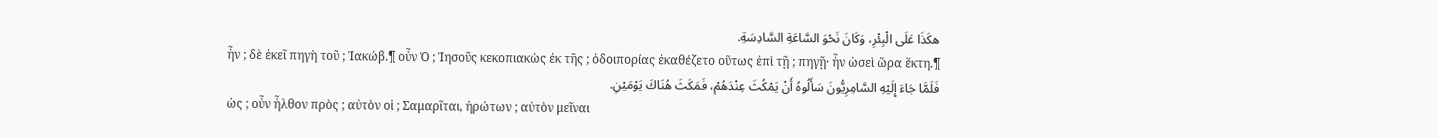هكَذَا عَلَى الْبِئْرِ، وَكَانَ نَحْوَ السَّاعَةِ السَّادِسَةِ.
ἦν ; δὲ ἐκεῖ πηγὴ τοῦ ; Ἰακώβ.¶ οὖν Ὁ ; Ἰησοῦς κεκοπιακὼς ἐκ τῆς ; ὁδοιπορίας ἐκαθέζετο οὕτως ἐπὶ τῇ ; πηγῇ· ἦν ὡσεὶ ὥρα ἕκτη.¶
فَلَمَّا جَاءَ إِلَيْهِ السَّامِرِيُّونَ سَأَلُوهُ أَنْ يَمْكُثَ عِنْدَهُمْ، فَمَكَثَ هُنَاكَ يَوْمَيْنِ.
ὡς ; οὖν ἦλθον πρὸς ; αὐτὸν οἱ ; Σαμαρῖται, ἠρώτων ; αὐτὸν μεῖναι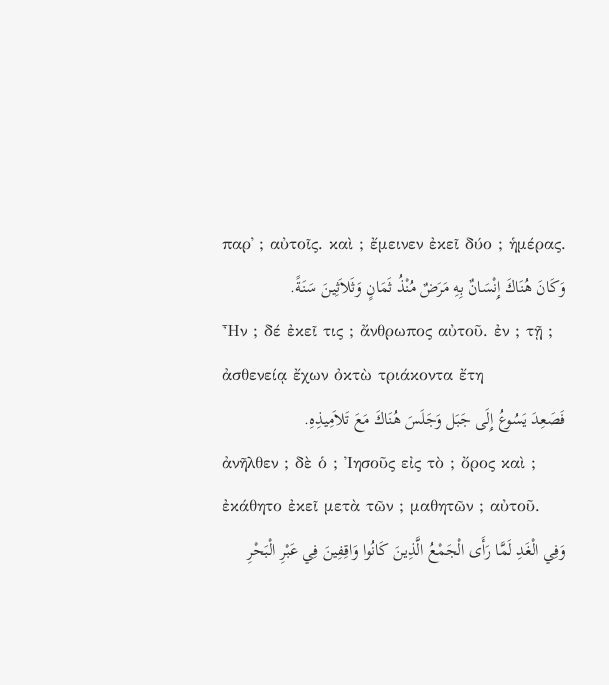παρ᾽ ; αὐτοῖς. καὶ ; ἔμεινεν ἐκεῖ δύο ; ἡμέρας.
وَكَانَ هُنَاكَ إِنْسَانٌ بِهِ مَرَضٌ مُنْذُ ثَمَانٍ وَثَلاَثِينَ سَنَةً.
Ἦν ; δέ ἐκεῖ τις ; ἄνθρωπος αὐτοῦ. ἐν ; τῇ ; ἀσθενείᾳ ἔχων ὀκτὼ τριάκοντα ἔτη
فَصَعِدَ يَسُوعُ إِلَى جَبَل وَجَلَسَ هُنَاكَ مَعَ تَلاَمِيذِهِ.
ἀνῆλθεν ; δὲ ὁ ; Ἰησοῦς εἰς τὸ ; ὄρος καὶ ; ἐκάθητο ἐκεῖ μετὰ τῶν ; μαθητῶν ; αὐτοῦ.
وَفِي الْغَدِ لَمَّا رَأَى الْجَمْعُ الَّذِينَ كَانُوا وَاقِفِينَ فِي عَبْرِ الْبَحْرِ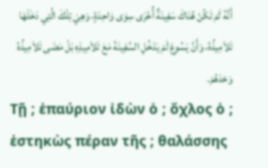أَنَّهُ لَمْ تَكُنْ هُنَاكَ سَفِينَةٌ أُخْرَى سِوَى وَاحِدَةٍ، وَهِيَ تِلْكَ الَّتِي دَخَلَهَا تَلاَمِيذُهُ، وَأَنَّ يَسُوعَ لَمْ يَدْخُلِ السَّفِينَةَ مَعَ تَلاَمِيذِهِ بَلْ مَضَى تَلاَمِيذُهُ وَحْدَهُمْ.
Τῇ ; ἐπαύριον ἰδὼν ὁ ; ὄχλος ὁ ; ἑστηκὼς πέραν τῆς ; θαλάσσης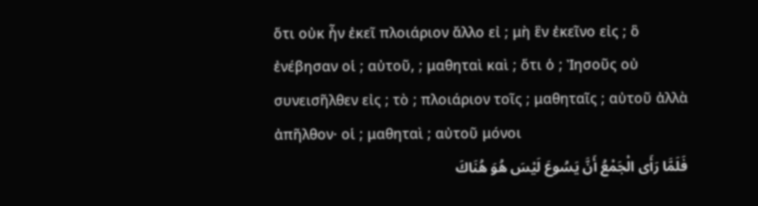ὅτι οὐκ ἦν ἐκεῖ πλοιάριον ἄλλο εἰ ; μὴ ἓν ἐκεῖνο εἰς ; ὃ ἐνέβησαν οἱ ; αὐτοῦ, ; μαθηταὶ καὶ ; ὅτι ὁ ; Ἰησοῦς οὐ συνεισῆλθεν εἰς ; τὸ ; πλοιάριον τοῖς ; μαθηταῖς ; αὐτοῦ ἀλλὰ ἀπῆλθον· οἱ ; μαθηταὶ ; αὐτοῦ μόνοι
فَلَمَّا رَأَى الْجَمْعُ أَنَّ يَسُوعَ لَيْسَ هُوَ هُنَاكَ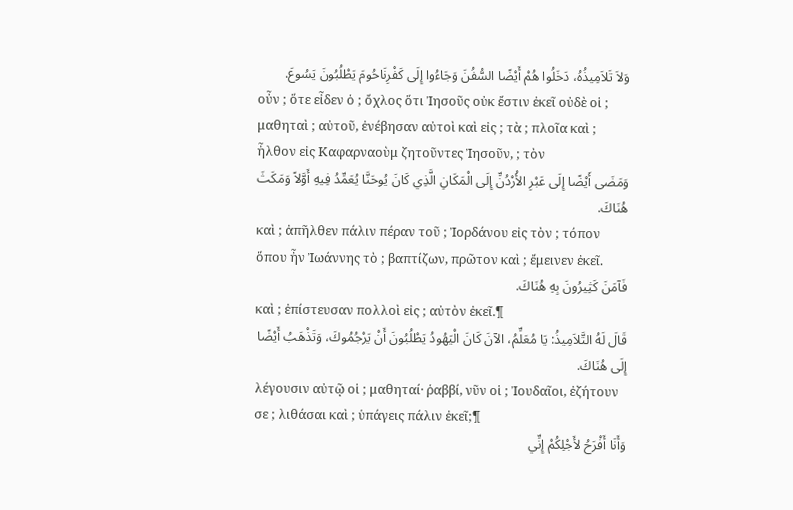وَلاَ تَلاَمِيذُهُ، دَخَلُوا هُمْ أَيْضًا السُّفُنَ وَجَاءُوا إِلَى كَفْرِنَاحُومَ يَطْلُبُونَ يَسُوعَ.
οὖν ; ὅτε εἶδεν ὁ ; ὄχλος ὅτι Ἰησοῦς οὐκ ἔστιν ἐκεῖ οὐδὲ οἱ ; μαθηταὶ ; αὐτοῦ, ἐνέβησαν αὐτοὶ καὶ εἰς ; τὰ ; πλοῖα καὶ ; ἦλθον εἰς Καφαρναοὺμ ζητοῦντες Ἰησοῦν, ; τὸν
وَمَضَى أَيْضًا إِلَى عَبْرِ الأُرْدُنِّ إِلَى الْمَكَانِ الَّذِي كَانَ يُوحَنَّا يُعَمِّدُ فِيهِ أَوَّلاً وَمَكَثَ هُنَاكَ.
καὶ ; ἀπῆλθεν πάλιν πέραν τοῦ ; Ἰορδάνου εἰς τὸν ; τόπον ὅπου ἦν Ἰωάννης τὸ ; βαπτίζων, πρῶτον καὶ ; ἔμεινεν ἐκεῖ.
فَآمَنَ كَثِيرُونَ بِهِ هُنَاكَ.
καὶ ; ἐπίστευσαν πολλοὶ εἰς ; αὐτὸν ἐκεῖ.¶
قَالَ لَهُ التَّلاَمِيذُ: يَا مُعَلِّمُ، الآنَ كَانَ الْيَهُودُ يَطْلُبُونَ أَنْ يَرْجُمُوكَ، وَتَذْهَبُ أَيْضًا إِلَى هُنَاكَ.
λέγουσιν αὐτῷ οἱ ; μαθηταί· ῥαββί, νῦν οἱ ; Ἰουδαῖοι, ἐζήτουν σε ; λιθάσαι καὶ ; ὑπάγεις πάλιν ἐκεῖ;¶
وَأَنَا أَفْرَحُ لأَجْلِكُمْ إِنِّي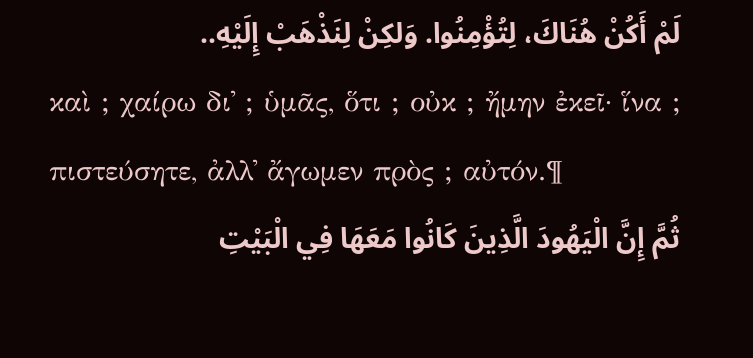لَمْ أَكُنْ هُنَاكَ، لِتُؤْمِنُوا. وَلكِنْ لِنَذْهَبْ إِلَيْهِ..
καὶ ; χαίρω δι᾽ ; ὑμᾶς, ὅτι ; οὐκ ; ἤμην ἐκεῖ· ἵνα ; πιστεύσητε, ἀλλ᾽ ἄγωμεν πρὸς ; αὐτόν.¶
ثُمَّ إِنَّ الْيَهُودَ الَّذِينَ كَانُوا مَعَهَا فِي الْبَيْتِ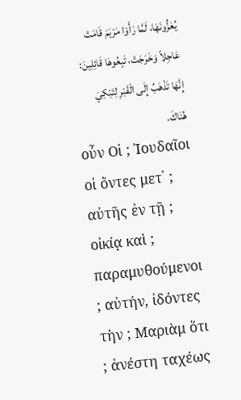يُعَزُّونَهَا، لَمَّا رَأَوْا مَرْيَمَ قَامَتْ عَاجِلاً وَخَرَجَتْ، تَبِعُوهَا قَائِلِينَ: إِنَّهَا تَذْهَبُ إِلَى الْقَبْرِ لِتَبْكِيَ هُنَاكَ.
οὖν Οἱ ; Ἰουδαῖοι οἱ ὄντες μετ᾽ ; αὐτῆς ἐν τῇ ; οἰκίᾳ καὶ ; παραμυθούμενοι ; αὐτήν, ἰδόντες τὴν ; Μαριὰμ ὅτι ; ἀνέστη ταχέως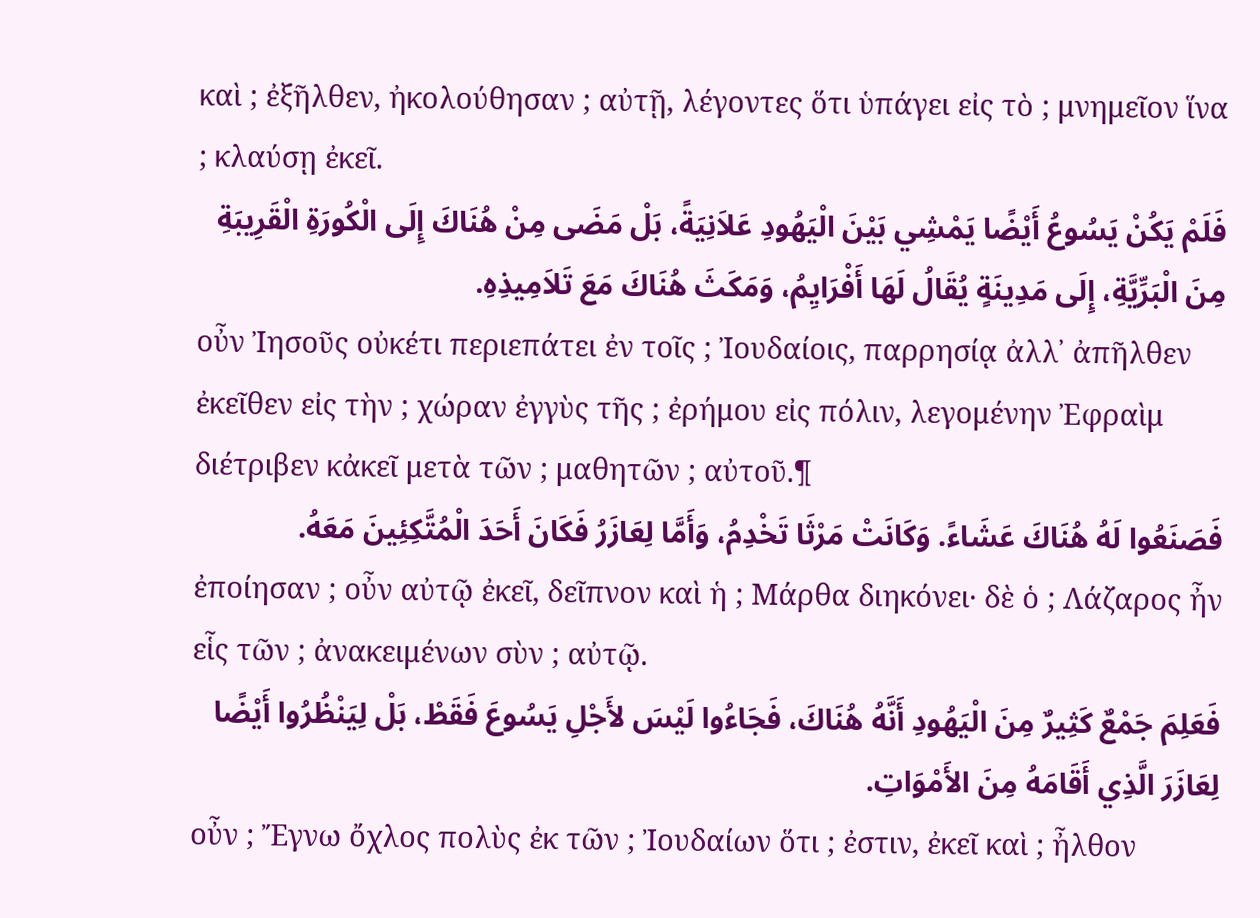καὶ ; ἐξῆλθεν, ἠκολούθησαν ; αὐτῇ, λέγοντες ὅτι ὑπάγει εἰς τὸ ; μνημεῖον ἵνα ; κλαύσῃ ἐκεῖ.
فَلَمْ يَكُنْ يَسُوعُ أَيْضًا يَمْشِي بَيْنَ الْيَهُودِ عَلاَنِيَةً، بَلْ مَضَى مِنْ هُنَاكَ إِلَى الْكُورَةِ الْقَرِيبَةِ مِنَ الْبَرِّيَّةِ، إِلَى مَدِينَةٍ يُقَالُ لَهَا أَفْرَايِمُ، وَمَكَثَ هُنَاكَ مَعَ تَلاَمِيذِهِ.
οὖν Ἰησοῦς οὐκέτι περιεπάτει ἐν τοῖς ; Ἰουδαίοις, παρρησίᾳ ἀλλ᾽ ἀπῆλθεν ἐκεῖθεν εἰς τὴν ; χώραν ἐγγὺς τῆς ; ἐρήμου εἰς πόλιν, λεγομένην Ἐφραὶμ διέτριβεν κἀκεῖ μετὰ τῶν ; μαθητῶν ; αὐτοῦ.¶
فَصَنَعُوا لَهُ هُنَاكَ عَشَاءً. وَكَانَتْ مَرْثَا تَخْدِمُ، وَأَمَّا لِعَازَرُ فَكَانَ أَحَدَ الْمُتَّكِئِينَ مَعَهُ.
ἐποίησαν ; οὖν αὐτῷ ἐκεῖ, δεῖπνον καὶ ἡ ; Μάρθα διηκόνει· δὲ ὁ ; Λάζαρος ἦν εἷς τῶν ; ἀνακειμένων σὺν ; αὐτῷ.
فَعَلِمَ جَمْعٌ كَثِيرٌ مِنَ الْيَهُودِ أَنَّهُ هُنَاكَ، فَجَاءُوا لَيْسَ لأَجْلِ يَسُوعَ فَقَطْ، بَلْ لِيَنْظُرُوا أَيْضًا لِعَازَرَ الَّذِي أَقَامَهُ مِنَ الأَمْوَاتِ.
οὖν ; Ἔγνω ὄχλος πολὺς ἐκ τῶν ; Ἰουδαίων ὅτι ; ἐστιν, ἐκεῖ καὶ ; ἦλθον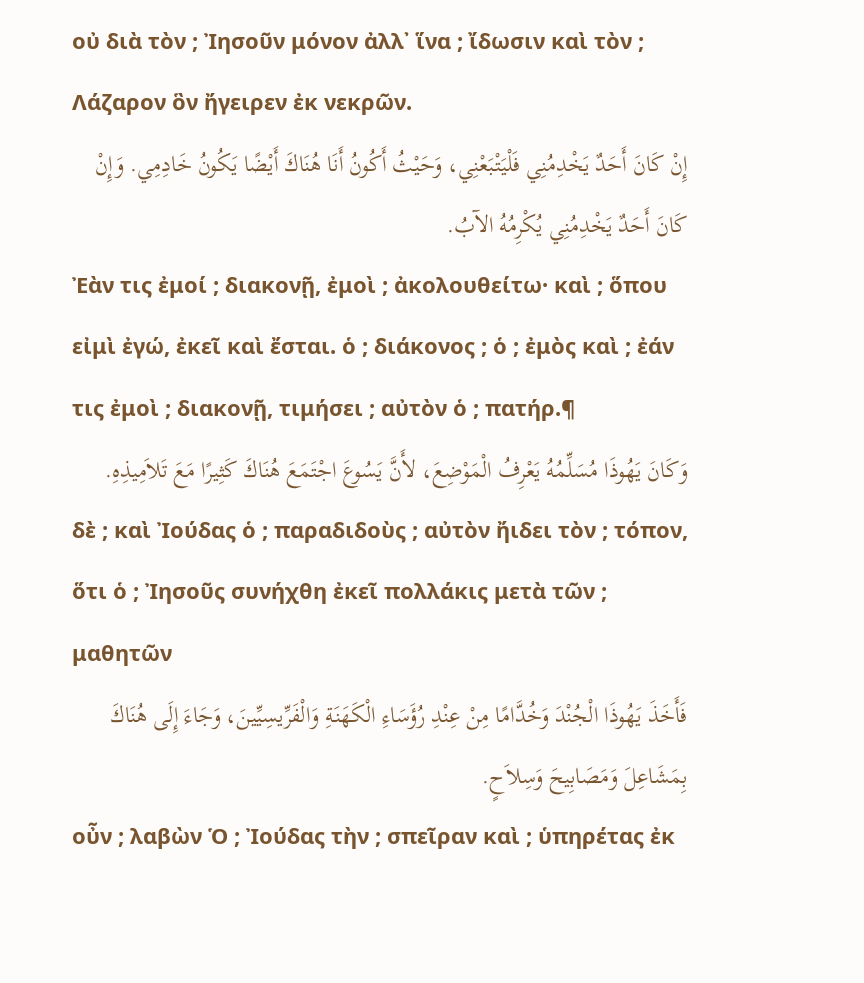οὐ διὰ τὸν ; Ἰησοῦν μόνον ἀλλ᾽ ἵνα ; ἴδωσιν καὶ τὸν ; Λάζαρον ὃν ἤγειρεν ἐκ νεκρῶν.
إِنْ كَانَ أَحَدٌ يَخْدِمُنِي فَلْيَتْبَعْنِي، وَحَيْثُ أَكُونُ أَنَا هُنَاكَ أَيْضًا يَكُونُ خَادِمِي. وَإِنْ كَانَ أَحَدٌ يَخْدِمُنِي يُكْرِمُهُ الآبُ.
Ἐὰν τις ἐμοί ; διακονῇ, ἐμοὶ ; ἀκολουθείτω· καὶ ; ὅπου εἰμὶ ἐγώ, ἐκεῖ καὶ ἔσται. ὁ ; διάκονος ; ὁ ; ἐμὸς καὶ ; ἐάν τις ἐμοὶ ; διακονῇ, τιμήσει ; αὐτὸν ὁ ; πατήρ.¶
وَكَانَ يَهُوذَا مُسَلِّمُهُ يَعْرِفُ الْمَوْضِعَ، لأَنَّ يَسُوعَ اجْتَمَعَ هُنَاكَ كَثِيرًا مَعَ تَلاَمِيذِهِ.
δὲ ; καὶ Ἰούδας ὁ ; παραδιδοὺς ; αὐτὸν ἤιδει τὸν ; τόπον, ὅτι ὁ ; Ἰησοῦς συνήχθη ἐκεῖ πολλάκις μετὰ τῶν ; μαθητῶν
فَأَخَذَ يَهُوذَا الْجُنْدَ وَخُدَّامًا مِنْ عِنْدِ رُؤَسَاءِ الْكَهَنَةِ وَالْفَرِّيسِيِّينَ، وَجَاءَ إِلَى هُنَاكَ بِمَشَاعِلَ وَمَصَابِيحَ وَسِلاَحٍ.
οὖν ; λαβὼν Ὁ ; Ἰούδας τὴν ; σπεῖραν καὶ ; ὑπηρέτας ἐκ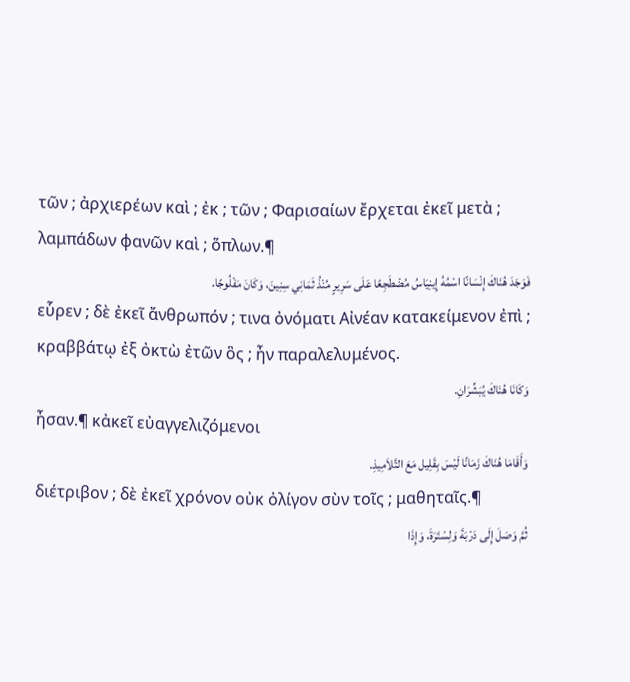τῶν ; ἀρχιερέων καὶ ; ἐκ ; τῶν ; Φαρισαίων ἔρχεται ἐκεῖ μετὰ ; λαμπάδων φανῶν καὶ ; ὅπλων.¶
فَوَجَدَ هُنَاكَ إِنْسَانًا اسْمُهُ إِينِيَاسُ مُضْطَجِعًا عَلَى سَرِيرٍ مُنْذُ ثَمَانِي سِنِينَ، وَكَانَ مَفْلُوجًا.
εὗρεν ; δὲ ἐκεῖ ἄνθρωπόν ; τινα ὀνόματι Αἰνέαν κατακείμενον ἐπὶ ; κραββάτῳ ἐξ ὀκτὼ ἐτῶν ὃς ; ἦν παραλελυμένος.
وَكَانَا هُنَاكَ يُبَشِّرَانِ.
ἦσαν.¶ κἀκεῖ εὐαγγελιζόμενοι
وَأَقَامَا هُنَاكَ زَمَانًا لَيْسَ بِقَلِيل مَعَ التَّلاَمِيذِ.
διέτριβον ; δὲ ἐκεῖ χρόνον οὐκ ὀλίγον σὺν τοῖς ; μαθηταῖς.¶
ثُمَّ وَصَلَ إِلَى دَرْبَةَ وَلِسْتَرَةَ، وَإِذَا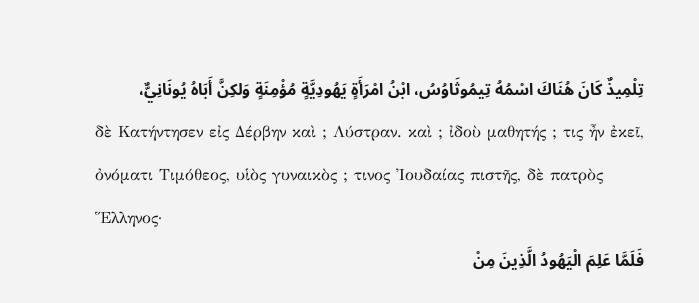تِلْمِيذٌ كَانَ هُنَاكَ اسْمُهُ تِيمُوثَاوُسُ، ابْنُ امْرَأَةٍ يَهُودِيَّةٍ مُؤْمِنَةٍ وَلكِنَّ أَبَاهُ يُونَانِيٌّ،
δὲ Κατήντησεν εἰς Δέρβην καὶ ; Λύστραν. καὶ ; ἰδοὺ μαθητής ; τις ἦν ἐκεῖ, ὀνόματι Τιμόθεος, υἱὸς γυναικὸς ; τινος Ἰουδαίας πιστῆς, δὲ πατρὸς Ἕλληνος·
فَلَمَّا عَلِمَ الْيَهُودُ الَّذِينَ مِنْ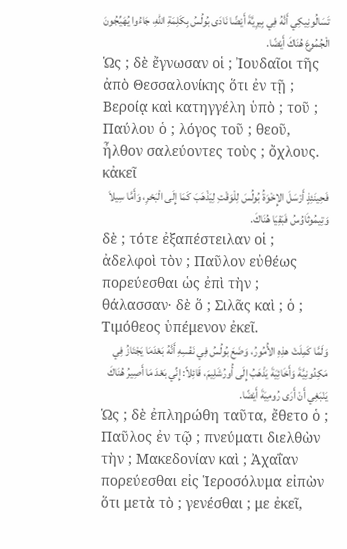تَسَالُونِيكِي أَنَّهُ فِي بِيرِيَّةَ أَيْضًا نَادَى بُولُسُ بِكَلِمَةِ اللهِ، جَاءُوا يُهَيِّجُونَ الْجُمُوعَ هُنَاكَ أَيْضًا.
Ὡς ; δὲ ἔγνωσαν οἱ ; Ἰουδαῖοι τῆς ἀπὸ Θεσσαλονίκης ὅτι ἐν τῇ ; Βεροίᾳ καὶ κατηγγέλη ὑπὸ ; τοῦ ; Παύλου ὁ ; λόγος τοῦ ; θεοῦ, ἦλθον σαλεύοντες τοὺς ; ὄχλους. κἀκεῖ
فَحِينَئِذٍ أَرْسَلَ الإِخْوَةُ بُولُسَ لِلْوَقْتِ لِيَذْهَبَ كَمَا إِلَى الْبَحْرِ، وَأَمَّا سِيلاَ وَتِيمُوثَاوُسُ فَبَقِيَا هُنَاكَ.
δὲ ; τότε ἐξαπέστειλαν οἱ ; ἀδελφοὶ τὸν ; Παῦλον εὐθέως πορεύεσθαι ὡς ἐπὶ τὴν ; θάλασσαν· δὲ ὅ ; Σιλᾶς καὶ ; ὁ ; Τιμόθεος ὑπέμενον ἐκεῖ.
وَلَمَّا كَمِلَتْ هذِهِ الأُمُورُ، وَضَعَ بُولُسُ فِي نَفْسِهِ أَنَّهُ بَعْدَمَا يَجْتَازُ فِي مَكِدُونِيَّةَ وَأَخَائِيَةَ يَذْهَبُ إِلَى أُورُشَلِيمَ، قَائِلاً: إِنِّي بَعْدَ مَا أَصِيرُ هُنَاكَ يَنْبَغِي أَنْ أَرَى رُومِيَةَ أَيْضًا.
Ὡς ; δὲ ἐπληρώθη ταῦτα, ἔθετο ὁ ; Παῦλος ἐν τῷ ; πνεύματι διελθὼν τὴν ; Μακεδονίαν καὶ ; Ἀχαΐαν πορεύεσθαι εἰς Ἱεροσόλυμα εἰπὼν ὅτι μετὰ τὸ ; γενέσθαι ; με ἐκεῖ,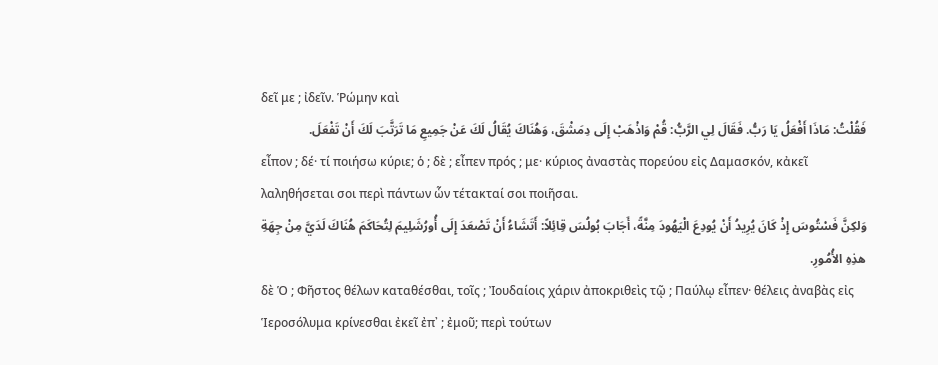δεῖ με ; ἰδεῖν. Ῥώμην καὶ
فَقُلْتُ: مَاذَا أَفْعَلُ يَا رَبُّ. فَقَالَ لِي الرَّبُّ: قُمْ وَاذْهَبْ إِلَى دِمَشْقَ، وَهُنَاكَ يُقَالُ لَكَ عَنْ جَمِيعِ مَا تَرَتَّبَ لَكَ أَنْ تَفْعَلَ.
εἶπον ; δέ· τί ποιήσω κύριε; ὁ ; δὲ ; εἶπεν πρός ; με· κύριος ἀναστὰς πορεύου εἰς Δαμασκόν, κἀκεῖ λαληθήσεται σοι περὶ πάντων ὧν τέτακταί σοι ποιῆσαι.
وَلكِنَّ فَسْتُوسَ إِذْ كَانَ يُرِيدُ أَنْ يُودِعَ الْيَهُودَ مِنَّةً، أَجَابَ بُولُسَ قِائِلاً: أَتَشَاءُ أَنْ تَصْعَدَ إِلَى أُورُشَلِيمَ لِتُحَاكَمَ هُنَاكَ لَدَيَّ مِنْ جِهَةِ هذِهِ الأُمُورِ.
δὲ Ὁ ; Φῆστος θέλων καταθέσθαι, τοῖς ; Ἰουδαίοις χάριν ἀποκριθεὶς τῷ ; Παύλῳ εἶπεν· θέλεις ἀναβὰς εἰς Ἱεροσόλυμα κρίνεσθαι ἐκεῖ ἐπ᾽ ; ἐμοῦ; περὶ τούτων